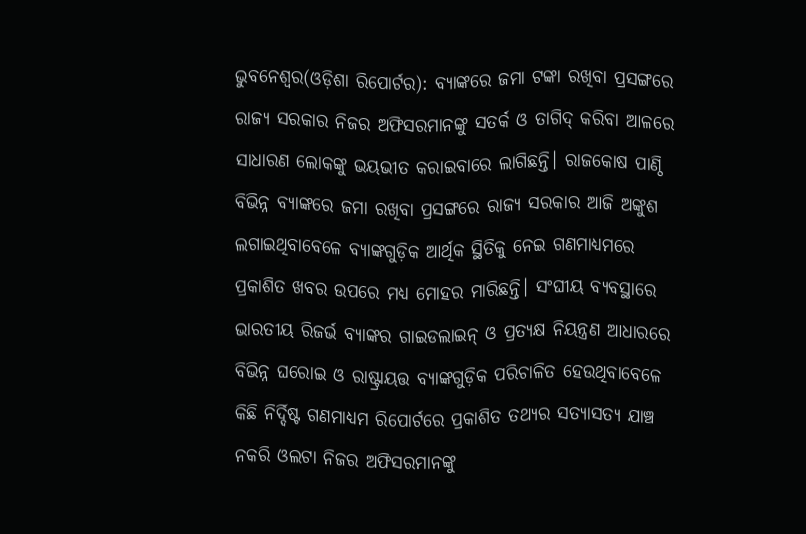ଭୁବନେଶ୍ୱର(ଓଡ଼ିଶା ରିପୋର୍ଟର): ବ୍ୟାଙ୍କରେ ଜମା ଟଙ୍କା ରଖିବା ପ୍ରସଙ୍ଗରେ ରାଜ୍ୟ ସରକାର ନିଜର ଅଫିସରମାନଙ୍କୁ ସତର୍କ ଓ ତାଗିଦ୍ କରିବା ଆଳରେ ସାଧାରଣ ଲୋକଙ୍କୁ ଭୟଭୀତ କରାଇବାରେ ଲାଗିଛନ୍ତି। ରାଜକୋଷ ପାଣ୍ଠି ବିଭିନ୍ନ ବ୍ୟାଙ୍କରେ ଜମା ରଖିବା ପ୍ରସଙ୍ଗରେ ରାଜ୍ୟ ସରକାର ଆଜି ଅଙ୍କୁଶ ଲଗାଇଥିବାବେଳେ ବ୍ୟାଙ୍କଗୁଡ଼ିକ ଆର୍ଥିକ ସ୍ଥିତିକୁ ନେଇ ଗଣମାଧ୍ୟମରେ ପ୍ରକାଶିତ ଖବର ଉପରେ ମଧ୍ୟ ମୋହର ମାରିଛନ୍ତି। ସଂଘୀୟ ବ୍ୟବସ୍ଥାରେ ଭାରତୀୟ ରିଜର୍ଭ ବ୍ୟାଙ୍କର ଗାଇଡଲାଇନ୍ ଓ ପ୍ରତ୍ୟକ୍ଷ ନିୟନ୍ତ୍ରଣ ଆଧାରରେ ବିଭିନ୍ନ ଘରୋଇ ଓ ରାଷ୍ଟ୍ରାୟତ୍ତ ବ୍ୟାଙ୍କଗୁଡ଼ିକ ପରିଚାଳିତ ହେଉଥିବାବେଳେ କିଛି ନିର୍ଦ୍ଦିଷ୍ଟ ଗଣମାଧ୍ୟମ ରିପୋର୍ଟରେ ପ୍ରକାଶିତ ତଥ୍ୟର ସତ୍ୟାସତ୍ୟ ଯାଞ୍ଚ ନକରି ଓଲଟା ନିଜର ଅଫିସରମାନଙ୍କୁ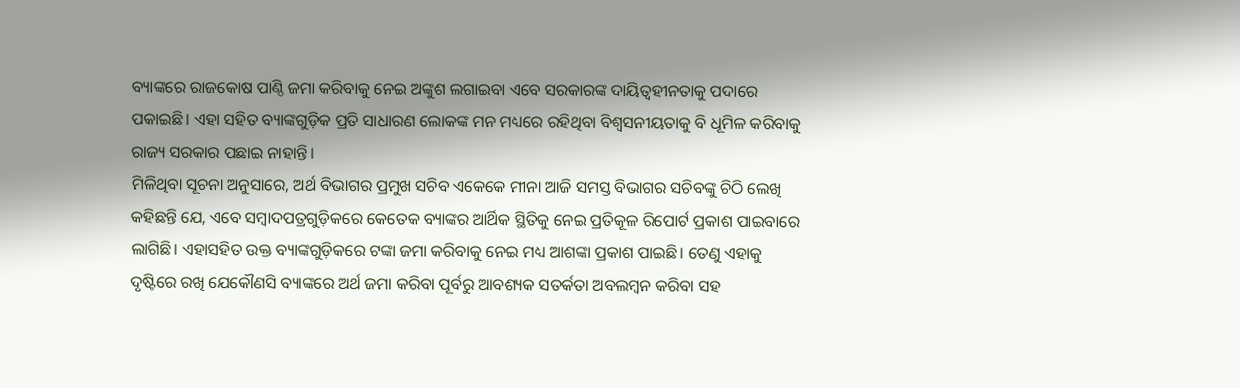ବ୍ୟାଙ୍କରେ ରାଜକୋଷ ପାଣ୍ଠି ଜମା କରିବାକୁ ନେଇ ଅଙ୍କୁଶ ଲଗାଇବା ଏବେ ସରକାରଙ୍କ ଦାୟିତ୍ୱହୀନତାକୁ ପଦାରେ ପକାଇଛି। ଏହା ସହିତ ବ୍ୟାଙ୍କଗୁଡ଼ିକ ପ୍ରତି ସାଧାରଣ ଲୋକଙ୍କ ମନ ମଧ୍ୟରେ ରହିଥିବା ବିଶ୍ୱସନୀୟତାକୁ ବି ଧୂମିଳ କରିବାକୁ ରାଜ୍ୟ ସରକାର ପଛାଇ ନାହାନ୍ତି।
ମିଳିଥିବା ସୂଚନା ଅନୁସାରେ, ଅର୍ଥ ବିଭାଗର ପ୍ରମୁଖ ସଚିବ ଏକେକେ ମୀନା ଆଜି ସମସ୍ତ ବିଭାଗର ସଚିବଙ୍କୁ ଚିଠି ଲେଖି କହିଛନ୍ତି ଯେ, ଏବେ ସମ୍ବାଦପତ୍ରଗୁଡ଼ିକରେ କେତେକ ବ୍ୟାଙ୍କର ଆର୍ଥିକ ସ୍ଥିତିକୁ ନେଇ ପ୍ରତିକୂଳ ରିପୋର୍ଟ ପ୍ରକାଶ ପାଇବାରେ ଲାଗିଛି। ଏହାସହିତ ଉକ୍ତ ବ୍ୟାଙ୍କଗୁଡ଼ିକରେ ଟଙ୍କା ଜମା କରିବାକୁ ନେଇ ମଧ୍ୟ ଆଶଙ୍କା ପ୍ରକାଶ ପାଇଛି। ତେଣୁ ଏହାକୁ ଦୃଷ୍ଟିରେ ରଖି ଯେକୌଣସି ବ୍ୟାଙ୍କରେ ଅର୍ଥ ଜମା କରିବା ପୂର୍ବରୁ ଆବଶ୍ୟକ ସତର୍କତା ଅବଲମ୍ବନ କରିବା ସହ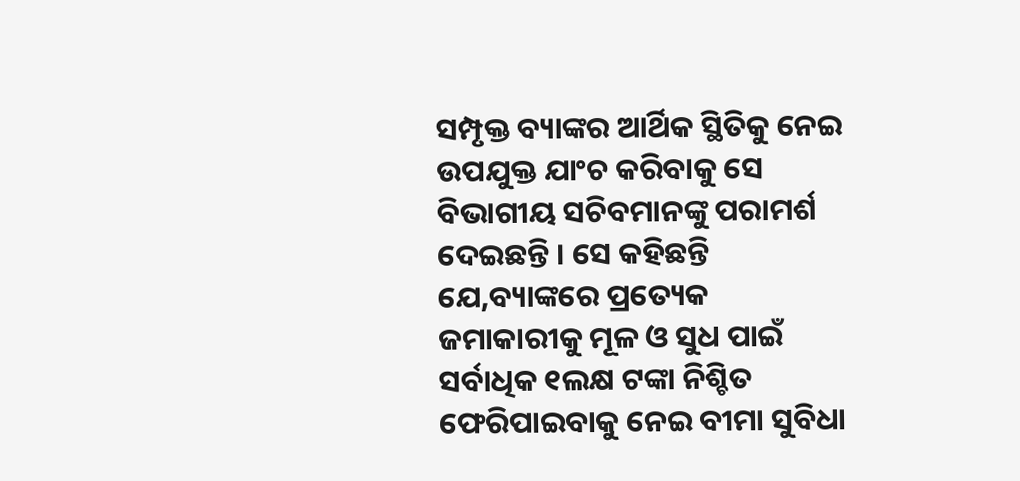ସମ୍ପୃକ୍ତ ବ୍ୟାଙ୍କର ଆର୍ଥିକ ସ୍ଥିତିକୁ ନେଇ ଉପଯୁକ୍ତ ଯାଂଚ କରିବାକୁ ସେ ବିଭାଗୀୟ ସଚିବମାନଙ୍କୁ ପରାମର୍ଶ ଦେଇଛନ୍ତି । ସେ କହିଛନ୍ତି ଯେ,ବ୍ୟାଙ୍କରେ ପ୍ରତ୍ୟେକ ଜମାକାରୀକୁ ମୂଳ ଓ ସୁଧ ପାଇଁ ସର୍ବାଧିକ ୧ଲକ୍ଷ ଟଙ୍କା ନିଶ୍ଚିତ ଫେରିପାଇବାକୁ ନେଇ ବୀମା ସୁବିଧା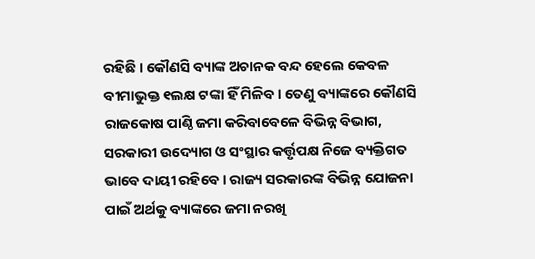ରହିଛି । କୌଣସି ବ୍ୟାଙ୍କ ଅଚାନକ ବନ୍ଦ ହେଲେ କେବଳ ବୀମାଭୁକ୍ତ ୧ଲକ୍ଷ ଟଙ୍କା ହିଁ ମିଳିବ। ତେଣୁ ବ୍ୟାଙ୍କରେ କୌଣସି ରାଜକୋଷ ପାଣ୍ଠି ଜମା କରିବାବେଳେ ବିଭିନ୍ନ ବିଭାଗ, ସରକାରୀ ଉଦ୍ୟୋଗ ଓ ସଂସ୍ଥାର କର୍ତ୍ତୃପକ୍ଷ ନିଜେ ବ୍ୟକ୍ତିଗତ ଭାବେ ଦାୟୀ ରହିବେ । ରାଜ୍ୟ ସରକାରଙ୍କ ବିଭିନ୍ନ ଯୋଜନା ପାଇଁ ଅର୍ଥକୁ ବ୍ୟାଙ୍କରେ ଜମା ନରଖି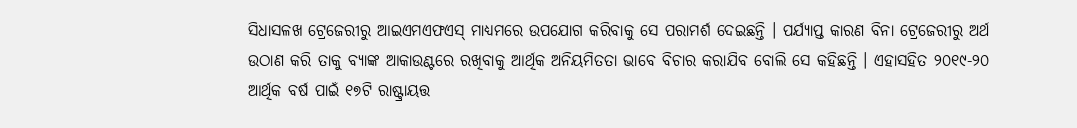ସିଧାସଳଖ ଟ୍ରେଜେରୀରୁ ଆଇଏମଏଫଏସ୍ ମାଧ୍ୟମରେ ଉପଯୋଗ କରିବାକୁ ସେ ପରାମର୍ଶ ଦେଇଛନ୍ତି । ପର୍ଯ୍ୟାପ୍ତ କାରଣ ବିନା ଟ୍ରେଜେରୀରୁ ଅର୍ଥ ଉଠାଣ କରି ତାକୁ ବ୍ୟାଙ୍କ ଆକାଉଣ୍ଟରେ ରଖିବାକୁ ଆର୍ଥିକ ଅନିୟମିତତା ଭାବେ ବିଚାର କରାଯିବ ବୋଲି ସେ କହିଛନ୍ତି । ଏହାସହିତ ୨୦୧୯-୨୦ ଆର୍ଥିକ ବର୍ଷ ପାଇଁ ୧୭ଟି ରାଷ୍ଟ୍ରାୟତ୍ତ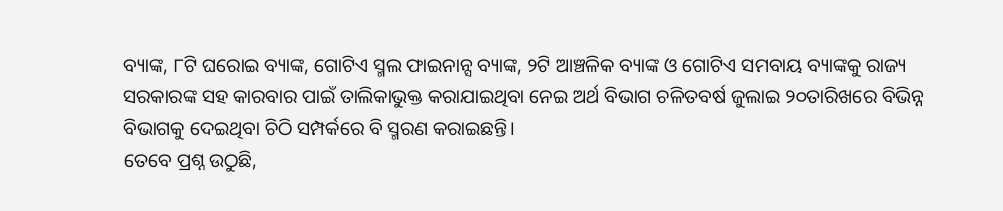ବ୍ୟାଙ୍କ, ୮ଟି ଘରୋଇ ବ୍ୟାଙ୍କ, ଗୋଟିଏ ସ୍ମଲ ଫାଇନାନ୍ସ ବ୍ୟାଙ୍କ, ୨ଟି ଆଞ୍ଚଳିକ ବ୍ୟାଙ୍କ ଓ ଗୋଟିଏ ସମବାୟ ବ୍ୟାଙ୍କକୁ ରାଜ୍ୟ ସରକାରଙ୍କ ସହ କାରବାର ପାଇଁ ତାଲିକାଭୁକ୍ତ କରାଯାଇଥିବା ନେଇ ଅର୍ଥ ବିଭାଗ ଚଳିତବର୍ଷ ଜୁଲାଇ ୨୦ତାରିଖରେ ବିଭିନ୍ନ ବିଭାଗକୁ ଦେଇଥିବା ଚିଠି ସମ୍ପର୍କରେ ବି ସ୍ମରଣ କରାଇଛନ୍ତି।
ତେବେ ପ୍ରଶ୍ନ ଉଠୁଛି,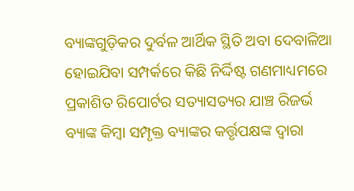ବ୍ୟାଙ୍କଗୁଡ଼ିକର ଦୁର୍ବଳ ଆର୍ଥିକ ସ୍ଥିତି ଅବା ଦେବାଳିଆ ହୋଇଯିବା ସମ୍ପର୍କରେ କିଛି ନିର୍ଦ୍ଦିଷ୍ଟ ଗଣମାଧ୍ୟମରେ ପ୍ରକାଶିତ ରିପୋର୍ଟର ସତ୍ୟାସତ୍ୟର ଯାଞ୍ଚ ରିଜର୍ଭ ବ୍ୟାଙ୍କ କିମ୍ବା ସମ୍ପୃକ୍ତ ବ୍ୟାଙ୍କର କର୍ତ୍ତୃପକ୍ଷଙ୍କ ଦ୍ୱାରା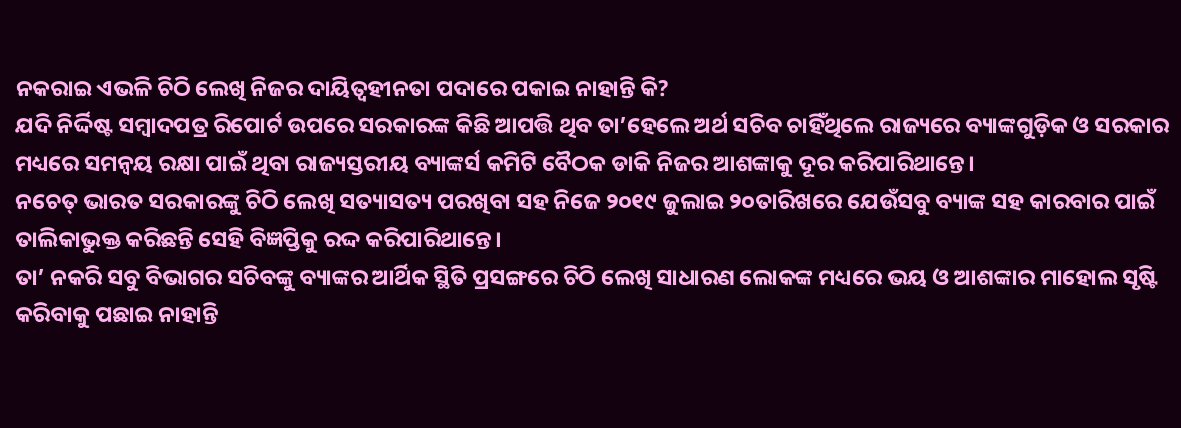ନକରାଇ ଏଭଳି ଚିଠି ଲେଖି ନିଜର ଦାୟିତ୍ୱହୀନତା ପଦାରେ ପକାଇ ନାହାନ୍ତି କି?
ଯଦି ନିର୍ଦ୍ଦିଷ୍ଟ ସମ୍ବାଦପତ୍ର ରିପୋର୍ଟ ଉପରେ ସରକାରଙ୍କ କିଛି ଆପତ୍ତି ଥିବ ତା’ହେଲେ ଅର୍ଥ ସଚିବ ଚାହିଁଥିଲେ ରାଜ୍ୟରେ ବ୍ୟାଙ୍କଗୁଡ଼ିକ ଓ ସରକାର ମଧ୍ୟରେ ସମନ୍ୱୟ ରକ୍ଷା ପାଇଁ ଥିବା ରାଜ୍ୟସ୍ତରୀୟ ବ୍ୟାଙ୍କର୍ସ କମିଟି ବୈଠକ ଡାକି ନିଜର ଆଶଙ୍କାକୁ ଦୂର କରିପାରିଥାନ୍ତେ।
ନଚେତ୍ ଭାରତ ସରକାରଙ୍କୁ ଚିଠି ଲେଖି ସତ୍ୟାସତ୍ୟ ପରଖିବା ସହ ନିଜେ ୨୦୧୯ ଜୁଲାଇ ୨୦ତାରିଖରେ ଯେଉଁସବୁ ବ୍ୟାଙ୍କ ସହ କାରବାର ପାଇଁ ତାଲିକାଭୁକ୍ତ କରିଛନ୍ତି ସେହି ବିଜ୍ଞପ୍ତିକୁ ରଦ୍ଦ କରିପାରିଥାନ୍ତେ।
ତା’ ନକରି ସବୁ ବିଭାଗର ସଚିବଙ୍କୁ ବ୍ୟାଙ୍କର ଆର୍ଥିକ ସ୍ଥିତି ପ୍ରସଙ୍ଗରେ ଚିଠି ଲେଖି ସାଧାରଣ ଲୋକଙ୍କ ମଧ୍ୟରେ ଭୟ ଓ ଆଶଙ୍କାର ମାହୋଲ ସୃଷ୍ଟି କରିବାକୁ ପଛାଇ ନାହାନ୍ତି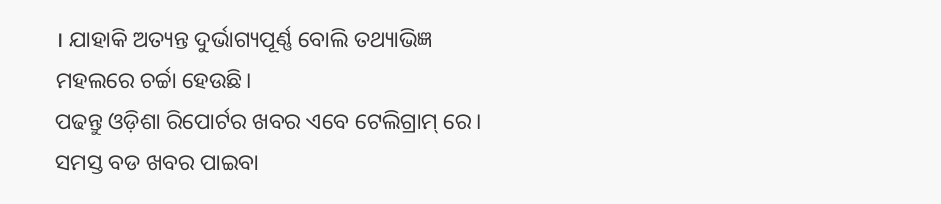। ଯାହାକି ଅତ୍ୟନ୍ତ ଦୁର୍ଭାଗ୍ୟପୂର୍ଣ୍ଣ ବୋଲି ତଥ୍ୟାଭିଜ୍ଞ ମହଲରେ ଚର୍ଚ୍ଚା ହେଉଛି।
ପଢନ୍ତୁ ଓଡ଼ିଶା ରିପୋର୍ଟର ଖବର ଏବେ ଟେଲିଗ୍ରାମ୍ ରେ। ସମସ୍ତ ବଡ ଖବର ପାଇବା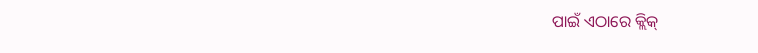ପାଇଁ ଏଠାରେ କ୍ଲିକ୍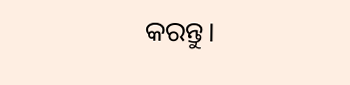କରନ୍ତୁ।